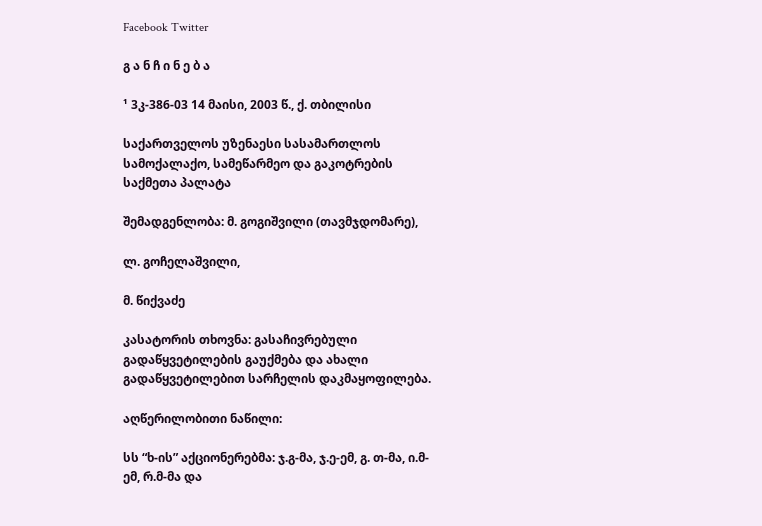Facebook Twitter

გ ა ნ ჩ ი ნ ე ბ ა

¹ 3კ-386-03 14 მაისი, 2003 წ., ქ. თბილისი

საქართველოს უზენაესი სასამართლოს სამოქალაქო, სამეწარმეო და გაკოტრების საქმეთა პალატა

შემადგენლობა: მ. გოგიშვილი (თავმჯდომარე),

ლ. გოჩელაშვილი,

მ. წიქვაძე

კასატორის თხოვნა: გასაჩივრებული გადაწყვეტილების გაუქმება და ახალი გადაწყვეტილებით სარჩელის დაკმაყოფილება.

აღწერილობითი ნაწილი:

სს “ხ-ის” აქციონერებმა: ჯ.გ-მა, ჯ.ე-ემ, გ. თ-მა, ი.მ-ემ, რ.მ-მა და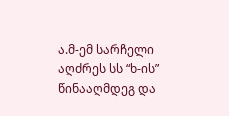ა.მ-ემ სარჩელი აღძრეს სს “ხ-ის” წინააღმდეგ და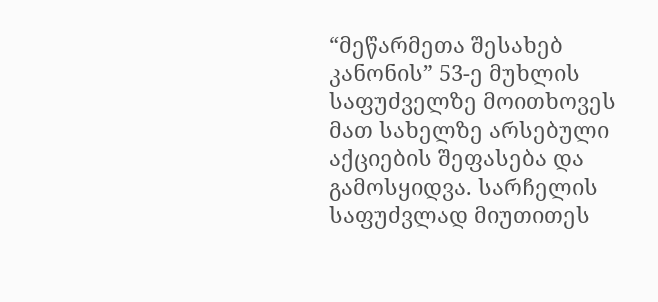“მეწარმეთა შესახებ კანონის” 53-ე მუხლის საფუძველზე მოითხოვეს მათ სახელზე არსებული აქციების შეფასება და გამოსყიდვა. სარჩელის საფუძვლად მიუთითეს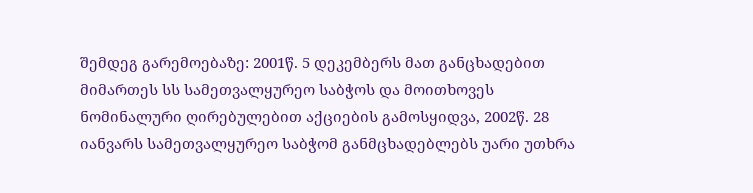შემდეგ გარემოებაზე: 2001წ. 5 დეკემბერს მათ განცხადებით მიმართეს სს სამეთვალყურეო საბჭოს და მოითხოვეს ნომინალური ღირებულებით აქციების გამოსყიდვა, 2002წ. 28 იანვარს სამეთვალყურეო საბჭომ განმცხადებლებს უარი უთხრა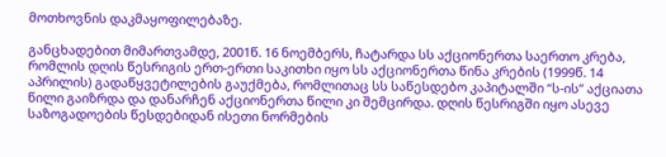მოთხოვნის დაკმაყოფილებაზე.

განცხადებით მიმართვამდე, 2001წ. 16 ნოემბერს, ჩატარდა სს აქციონერთა საერთო კრება, რომლის დღის წესრიგის ერთ-ერთი საკითხი იყო სს აქციონერთა წინა კრების (1999წ. 14 აპრილის) გადაწყვეტილების გაუქმება, რომლითაც სს საწესდებო კაპიტალში “ს-ის” აქციათა წილი გაიზრდა და დანარჩენ აქციონერთა წილი კი შემცირდა. დღის წესრიგში იყო ასევე საზოგადოების წესდებიდან ისეთი ნორმების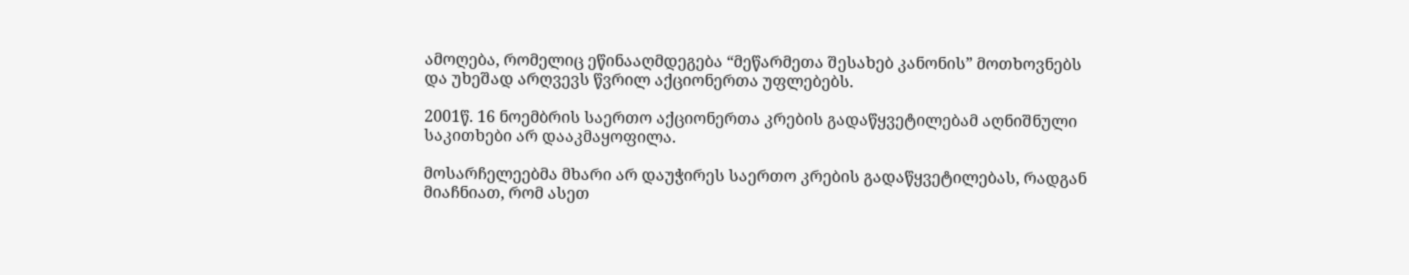ამოღება, რომელიც ეწინააღმდეგება “მეწარმეთა შესახებ კანონის” მოთხოვნებს და უხეშად არღვევს წვრილ აქციონერთა უფლებებს.

2001წ. 16 ნოემბრის საერთო აქციონერთა კრების გადაწყვეტილებამ აღნიშნული საკითხები არ დააკმაყოფილა.

მოსარჩელეებმა მხარი არ დაუჭირეს საერთო კრების გადაწყვეტილებას, რადგან მიაჩნიათ, რომ ასეთ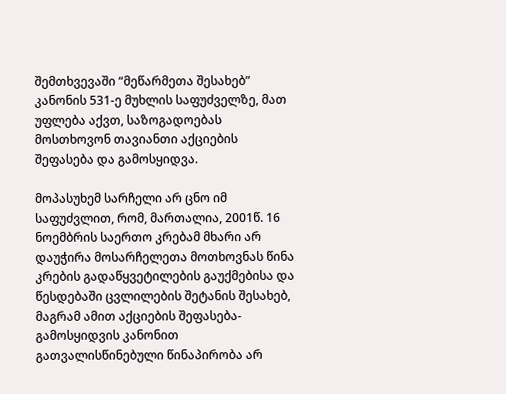შემთხვევაში “მეწარმეთა შესახებ” კანონის 531-ე მუხლის საფუძველზე, მათ უფლება აქვთ, საზოგადოებას მოსთხოვონ თავიანთი აქციების შეფასება და გამოსყიდვა.

მოპასუხემ სარჩელი არ ცნო იმ საფუძვლით, რომ, მართალია, 2001წ. 16 ნოემბრის საერთო კრებამ მხარი არ დაუჭირა მოსარჩელეთა მოთხოვნას წინა კრების გადაწყვეტილების გაუქმებისა და წესდებაში ცვლილების შეტანის შესახებ, მაგრამ ამით აქციების შეფასება-გამოსყიდვის კანონით გათვალისწინებული წინაპირობა არ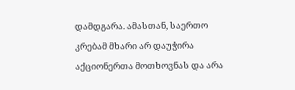დამდგარა. ამასთან, საერთო კრებამ მხარი არ დაუჭირა აქციონერთა მოთხოვნას და არა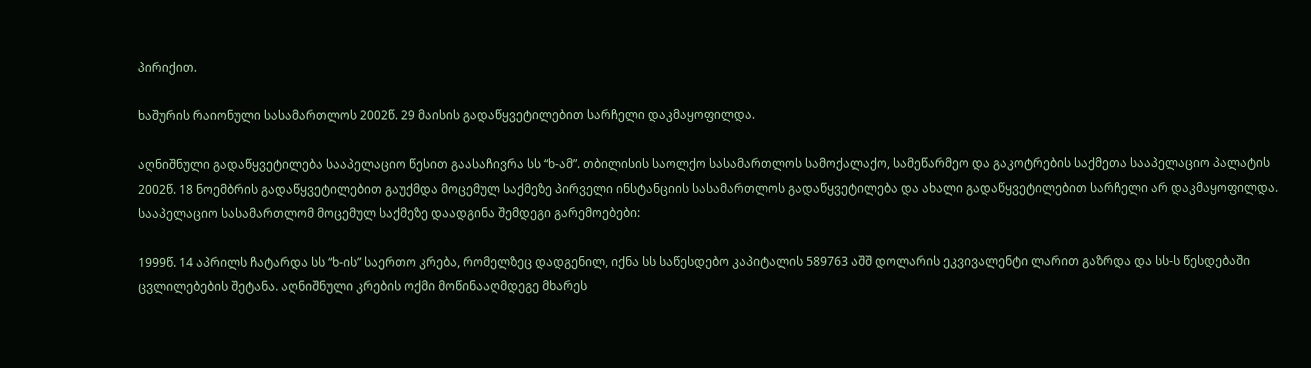პირიქით.

ხაშურის რაიონული სასამართლოს 2002წ. 29 მაისის გადაწყვეტილებით სარჩელი დაკმაყოფილდა.

აღნიშნული გადაწყვეტილება სააპელაციო წესით გაასაჩივრა სს “ხ-ამ”. თბილისის საოლქო სასამართლოს სამოქალაქო, სამეწარმეო და გაკოტრების საქმეთა სააპელაციო პალატის 2002წ. 18 ნოემბრის გადაწყვეტილებით გაუქმდა მოცემულ საქმეზე პირველი ინსტანციის სასამართლოს გადაწყვეტილება და ახალი გადაწყვეტილებით სარჩელი არ დაკმაყოფილდა. სააპელაციო სასამართლომ მოცემულ საქმეზე დაადგინა შემდეგი გარემოებები:

1999წ. 14 აპრილს ჩატარდა სს “ხ-ის” საერთო კრება, რომელზეც დადგენილ, იქნა სს საწესდებო კაპიტალის 589763 აშშ დოლარის ეკვივალენტი ლარით გაზრდა და სს-ს წესდებაში ცვლილებების შეტანა. აღნიშნული კრების ოქმი მოწინააღმდეგე მხარეს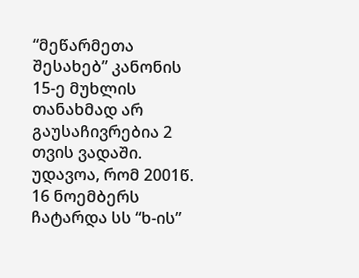“მეწარმეთა შესახებ” კანონის 15-ე მუხლის თანახმად არ გაუსაჩივრებია 2 თვის ვადაში. უდავოა, რომ 2001წ. 16 ნოემბერს ჩატარდა სს “ხ-ის”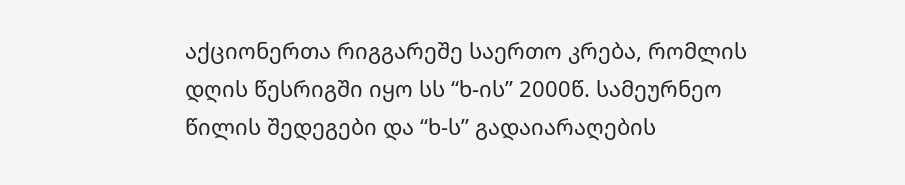აქციონერთა რიგგარეშე საერთო კრება, რომლის დღის წესრიგში იყო სს “ხ-ის” 2000წ. სამეურნეო წილის შედეგები და “ხ-ს” გადაიარაღების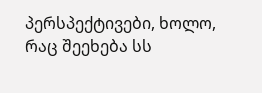პერსპექტივები, ხოლო, რაც შეეხება სს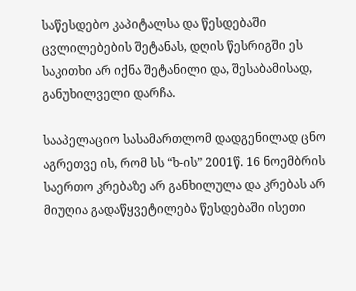საწესდებო კაპიტალსა და წესდებაში ცვლილებების შეტანას, დღის წესრიგში ეს საკითხი არ იქნა შეტანილი და, შესაბამისად, განუხილველი დარჩა.

სააპელაციო სასამართლომ დადგენილად ცნო აგრეთვე ის, რომ სს “ხ-ის” 2001წ. 16 ნოემბრის საერთო კრებაზე არ განხილულა და კრებას არ მიუღია გადაწყვეტილება წესდებაში ისეთი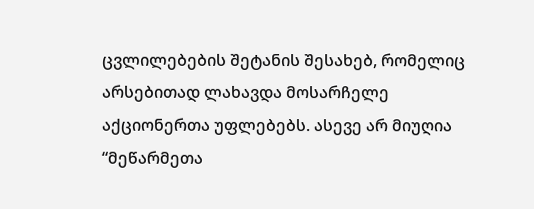ცვლილებების შეტანის შესახებ, რომელიც არსებითად ლახავდა მოსარჩელე აქციონერთა უფლებებს. ასევე არ მიუღია “მეწარმეთა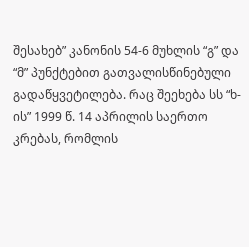შესახებ” კანონის 54-6 მუხლის “გ” და “მ” პუნქტებით გათვალისწინებული გადაწყვეტილება. რაც შეეხება სს “ხ-ის” 1999 წ. 14 აპრილის საერთო კრებას, რომლის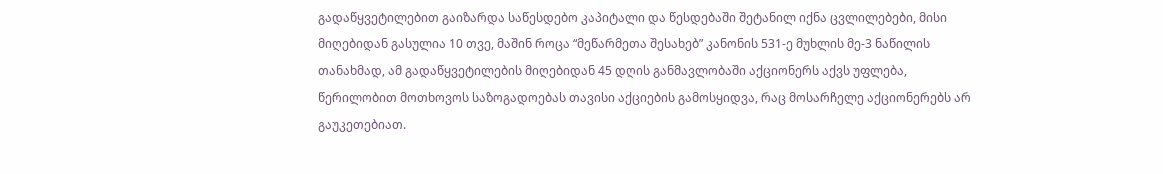გადაწყვეტილებით გაიზარდა საწესდებო კაპიტალი და წესდებაში შეტანილ იქნა ცვლილებები, მისი მიღებიდან გასულია 10 თვე, მაშინ როცა “მეწარმეთა შესახებ” კანონის 531-ე მუხლის მე-3 ნაწილის თანახმად, ამ გადაწყვეტილების მიღებიდან 45 დღის განმავლობაში აქციონერს აქვს უფლება, წერილობით მოთხოვოს საზოგადოებას თავისი აქციების გამოსყიდვა, რაც მოსარჩელე აქციონერებს არ გაუკეთებიათ.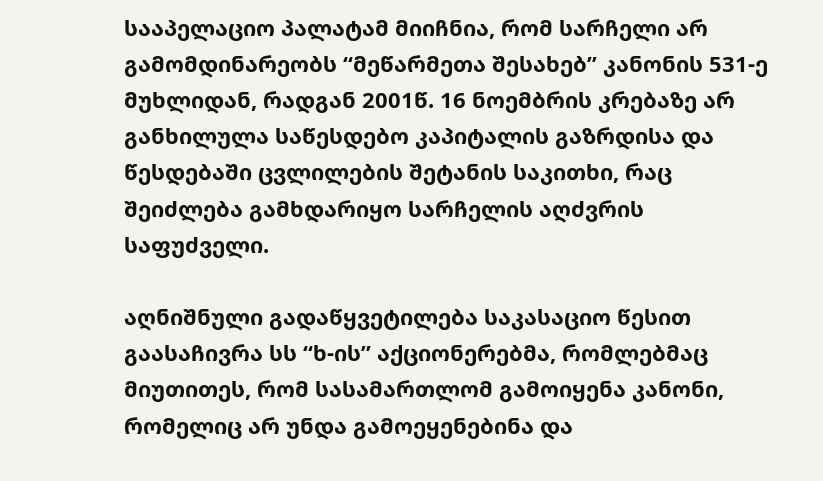სააპელაციო პალატამ მიიჩნია, რომ სარჩელი არ გამომდინარეობს “მეწარმეთა შესახებ” კანონის 531-ე მუხლიდან, რადგან 2001წ. 16 ნოემბრის კრებაზე არ განხილულა საწესდებო კაპიტალის გაზრდისა და წესდებაში ცვლილების შეტანის საკითხი, რაც შეიძლება გამხდარიყო სარჩელის აღძვრის საფუძველი.

აღნიშნული გადაწყვეტილება საკასაციო წესით გაასაჩივრა სს “ხ-ის” აქციონერებმა, რომლებმაც მიუთითეს, რომ სასამართლომ გამოიყენა კანონი, რომელიც არ უნდა გამოეყენებინა და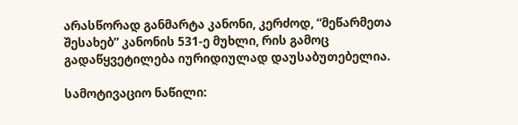არასწორად განმარტა კანონი, კერძოდ, “მეწარმეთა შესახებ” კანონის 531-ე მუხლი, რის გამოც გადაწყვეტილება იურიდიულად დაუსაბუთებელია.

სამოტივაციო ნაწილი: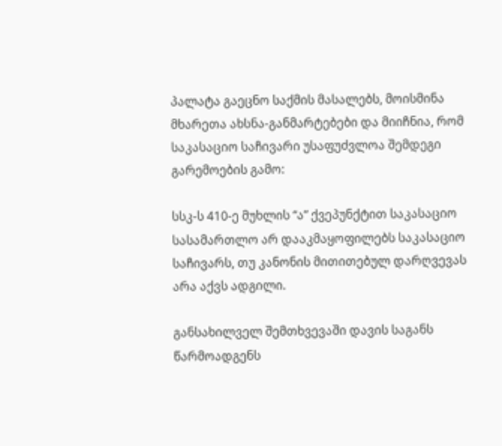პალატა გაეცნო საქმის მასალებს, მოისმინა მხარეთა ახსნა-განმარტებები და მიიჩნია, რომ საკასაციო საჩივარი უსაფუძვლოა შემდეგი გარემოების გამო:

სსკ-ს 410-ე მუხლის “ა” ქვეპუნქტით საკასაციო სასამართლო არ დააკმაყოფილებს საკასაციო საჩივარს, თუ კანონის მითითებულ დარღვევას არა აქვს ადგილი.

განსახილველ შემთხვევაში დავის საგანს წარმოადგენს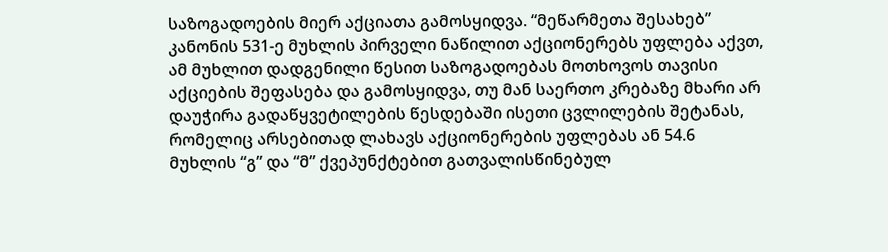საზოგადოების მიერ აქციათა გამოსყიდვა. “მეწარმეთა შესახებ” კანონის 531-ე მუხლის პირველი ნაწილით აქციონერებს უფლება აქვთ, ამ მუხლით დადგენილი წესით საზოგადოებას მოთხოვოს თავისი აქციების შეფასება და გამოსყიდვა, თუ მან საერთო კრებაზე მხარი არ დაუჭირა გადაწყვეტილების წესდებაში ისეთი ცვლილების შეტანას, რომელიც არსებითად ლახავს აქციონერების უფლებას ან 54.6 მუხლის “გ” და “მ” ქვეპუნქტებით გათვალისწინებულ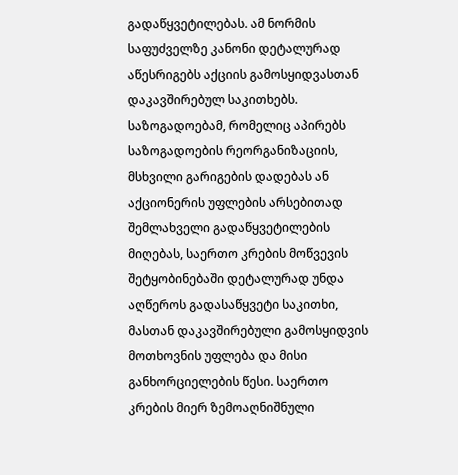გადაწყვეტილებას. ამ ნორმის საფუძველზე კანონი დეტალურად აწესრიგებს აქციის გამოსყიდვასთან დაკავშირებულ საკითხებს. საზოგადოებამ, რომელიც აპირებს საზოგადოების რეორგანიზაციის, მსხვილი გარიგების დადებას ან აქციონერის უფლების არსებითად შემლახველი გადაწყვეტილების მიღებას, საერთო კრების მოწვევის შეტყობინებაში დეტალურად უნდა აღწეროს გადასაწყვეტი საკითხი, მასთან დაკავშირებული გამოსყიდვის მოთხოვნის უფლება და მისი განხორციელების წესი. საერთო კრების მიერ ზემოაღნიშნული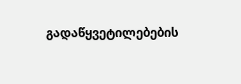გადაწყვეტილებების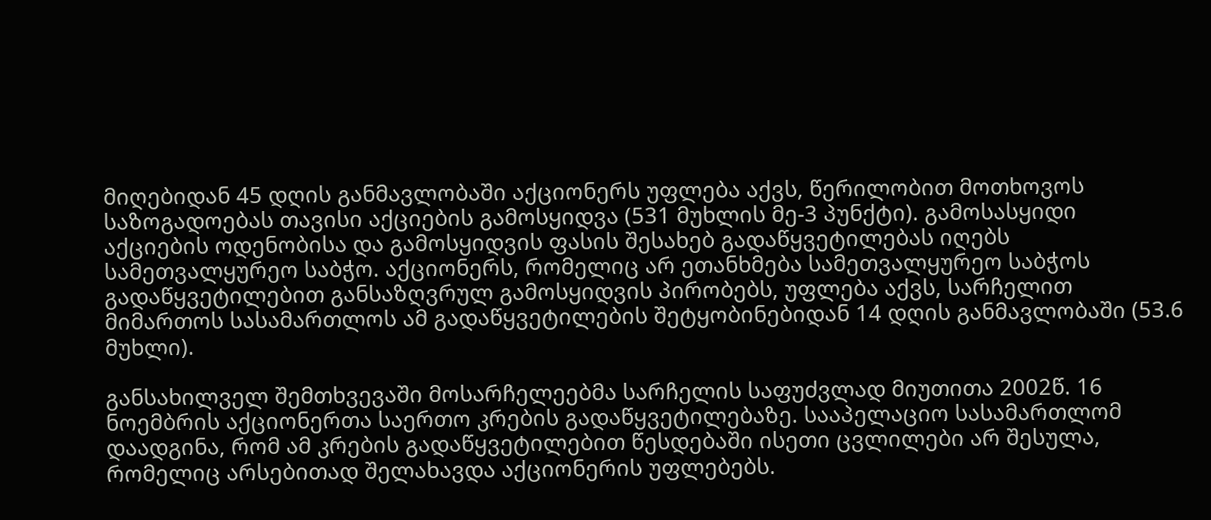მიღებიდან 45 დღის განმავლობაში აქციონერს უფლება აქვს, წერილობით მოთხოვოს საზოგადოებას თავისი აქციების გამოსყიდვა (531 მუხლის მე-3 პუნქტი). გამოსასყიდი აქციების ოდენობისა და გამოსყიდვის ფასის შესახებ გადაწყვეტილებას იღებს სამეთვალყურეო საბჭო. აქციონერს, რომელიც არ ეთანხმება სამეთვალყურეო საბჭოს გადაწყვეტილებით განსაზღვრულ გამოსყიდვის პირობებს, უფლება აქვს, სარჩელით მიმართოს სასამართლოს ამ გადაწყვეტილების შეტყობინებიდან 14 დღის განმავლობაში (53.6 მუხლი).

განსახილველ შემთხვევაში მოსარჩელეებმა სარჩელის საფუძვლად მიუთითა 2002წ. 16 ნოემბრის აქციონერთა საერთო კრების გადაწყვეტილებაზე. სააპელაციო სასამართლომ დაადგინა, რომ ამ კრების გადაწყვეტილებით წესდებაში ისეთი ცვლილები არ შესულა, რომელიც არსებითად შელახავდა აქციონერის უფლებებს.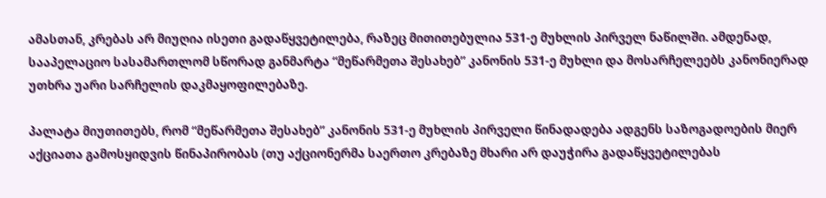ამასთან, კრებას არ მიუღია ისეთი გადაწყვეტილება, რაზეც მითითებულია 531-ე მუხლის პირველ ნაწილში. ამდენად, სააპელაციო სასამართლომ სწორად განმარტა “მეწარმეთა შესახებ” კანონის 531-ე მუხლი და მოსარჩელეებს კანონიერად უთხრა უარი სარჩელის დაკმაყოფილებაზე.

პალატა მიუთითებს, რომ “მეწარმეთა შესახებ” კანონის 531-ე მუხლის პირველი წინადადება ადგენს საზოგადოების მიერ აქციათა გამოსყიდვის წინაპირობას (თუ აქციონერმა საერთო კრებაზე მხარი არ დაუჭირა გადაწყვეტილებას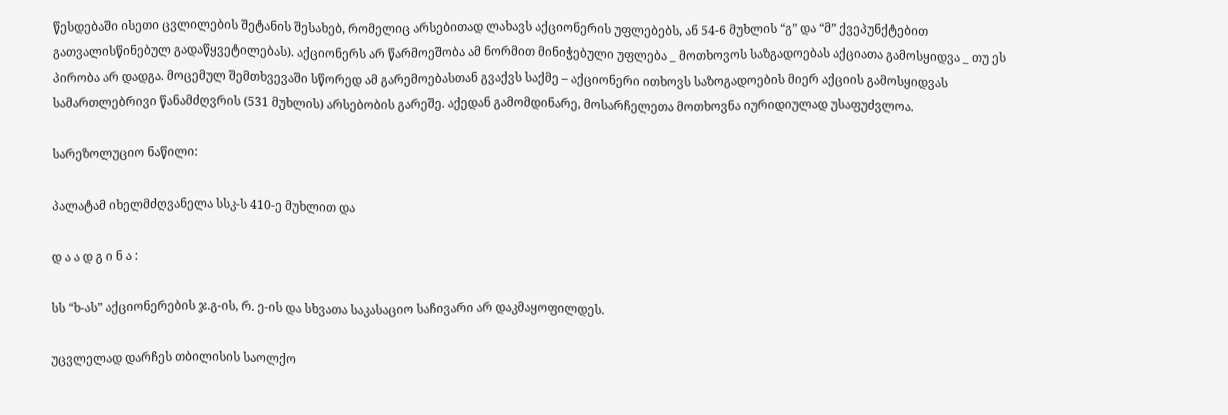წესდებაში ისეთი ცვლილების შეტანის შესახებ, რომელიც არსებითად ლახავს აქციონერის უფლებებს, ან 54-6 მუხლის “გ” და “მ” ქვეპუნქტებით გათვალისწინებულ გადაწყვეტილებას). აქციონერს არ წარმოეშობა ამ ნორმით მინიჭებული უფლება _ მოთხოვოს საზგადოებას აქციათა გამოსყიდვა _ თუ ეს პირობა არ დადგა. მოცემულ შემთხვევაში სწორედ ამ გარემოებასთან გვაქვს საქმე – აქციონერი ითხოვს საზოგადოების მიერ აქციის გამოსყიდვას სამართლებრივი წანამძღვრის (531 მუხლის) არსებობის გარეშე. აქედან გამომდინარე, მოსარჩელეთა მოთხოვნა იურიდიულად უსაფუძვლოა.

სარეზოლუციო ნაწილი:

პალატამ იხელმძღვანელა სსკ-ს 410-ე მუხლით და

დ ა ა დ გ ი ნ ა :

სს “ხ-ას” აქციონერების ჯ.გ-ის, რ. ე-ის და სხვათა საკასაციო საჩივარი არ დაკმაყოფილდეს.

უცვლელად დარჩეს თბილისის საოლქო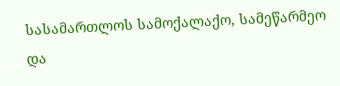სასამართლოს სამოქალაქო, სამეწარმეო და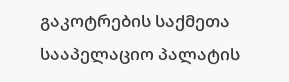გაკოტრების საქმეთა სააპელაციო პალატის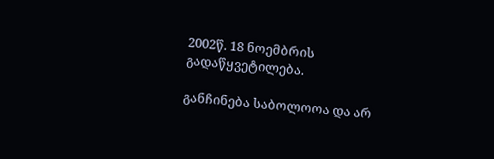2002წ. 18 ნოემბრის გადაწყვეტილება.

განჩინება საბოლოოა და არ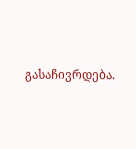გასაჩივრდება.